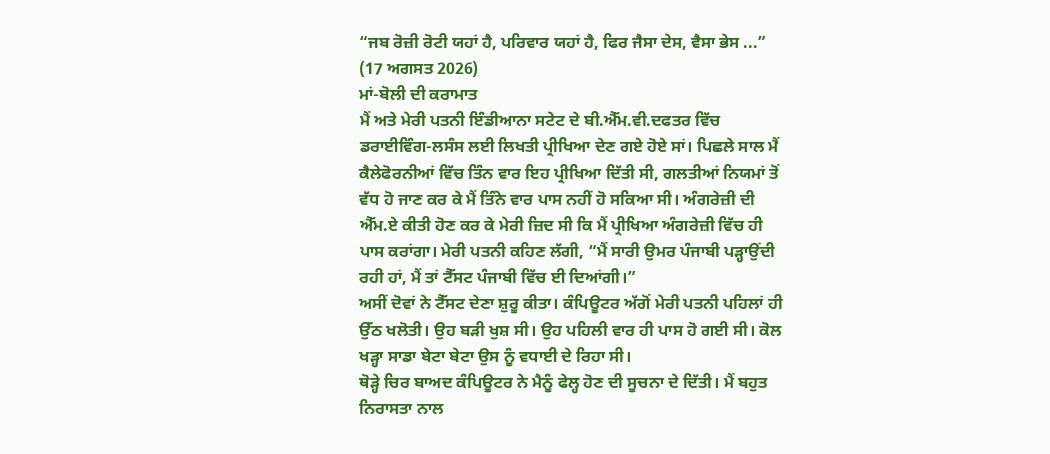“ਜਬ ਰੋਜ਼ੀ ਰੋਟੀ ਯਹਾਂ ਹੈ, ਪਰਿਵਾਰ ਯਹਾਂ ਹੈ, ਫਿਰ ਜੈਸਾ ਦੇਸ, ਵੈਸਾ ਭੇਸ ...”
(17 ਅਗਸਤ 2026)
ਮਾਂ-ਬੋਲੀ ਦੀ ਕਰਾਮਾਤ
ਮੈਂ ਅਤੇ ਮੇਰੀ ਪਤਨੀ ਇੰਡੀਆਨਾ ਸਟੇਟ ਦੇ ਬੀ.ਐੱਮ.ਵੀ.ਦਫਤਰ ਵਿੱਚ ਡਰਾਈਵਿੰਗ-ਲਸੰਸ ਲਈ ਲਿਖਤੀ ਪ੍ਰੀਖਿਆ ਦੇਣ ਗਏ ਹੋਏ ਸਾਂ। ਪਿਛਲੇ ਸਾਲ ਮੈਂ ਕੈਲੇਫੋਰਨੀਆਂ ਵਿੱਚ ਤਿੰਨ ਵਾਰ ਇਹ ਪ੍ਰੀਖਿਆ ਦਿੱਤੀ ਸੀ, ਗਲਤੀਆਂ ਨਿਯਮਾਂ ਤੋਂ ਵੱਧ ਹੋ ਜਾਣ ਕਰ ਕੇ ਮੈਂ ਤਿੰਨੇ ਵਾਰ ਪਾਸ ਨਹੀਂ ਹੋ ਸਕਿਆ ਸੀ। ਅੰਗਰੇਜ਼ੀ ਦੀ ਐੱਮ.ਏ ਕੀਤੀ ਹੋਣ ਕਰ ਕੇ ਮੇਰੀ ਜ਼ਿਦ ਸੀ ਕਿ ਮੈਂ ਪ੍ਰੀਖਿਆ ਅੰਗਰੇਜ਼ੀ ਵਿੱਚ ਹੀ ਪਾਸ ਕਰਾਂਗਾ। ਮੇਰੀ ਪਤਨੀ ਕਹਿਣ ਲੱਗੀ, “ਮੈਂ ਸਾਰੀ ਉਮਰ ਪੰਜਾਬੀ ਪੜ੍ਹਾਉਂਦੀ ਰਹੀ ਹਾਂ, ਮੈਂ ਤਾਂ ਟੈੱਸਟ ਪੰਜਾਬੀ ਵਿੱਚ ਈ ਦਿਆਂਗੀ।”
ਅਸੀਂ ਦੋਵਾਂ ਨੇ ਟੈੱਸਟ ਦੇਣਾ ਸ਼ੁਰੂ ਕੀਤਾ। ਕੰਪਿਊਟਰ ਅੱਗੋਂ ਮੇਰੀ ਪਤਨੀ ਪਹਿਲਾਂ ਹੀ ਉੱਠ ਖਲੋਤੀ। ਉਹ ਬੜੀ ਖੁਸ਼ ਸੀ। ਉਹ ਪਹਿਲੀ ਵਾਰ ਹੀ ਪਾਸ ਹੋ ਗਈ ਸੀ। ਕੋਲ ਖੜ੍ਹਾ ਸਾਡਾ ਬੇਟਾ ਬੇਟਾ ਉਸ ਨੂੰ ਵਧਾਈ ਦੇ ਰਿਹਾ ਸੀ।
ਥੋੜ੍ਹੇ ਚਿਰ ਬਾਅਦ ਕੰਪਿਊਟਰ ਨੇ ਮੈਨੂੰ ਫੇਲ੍ਹ ਹੋਣ ਦੀ ਸੂਚਨਾ ਦੇ ਦਿੱਤੀ। ਮੈਂ ਬਹੁਤ ਨਿਰਾਸਤਾ ਨਾਲ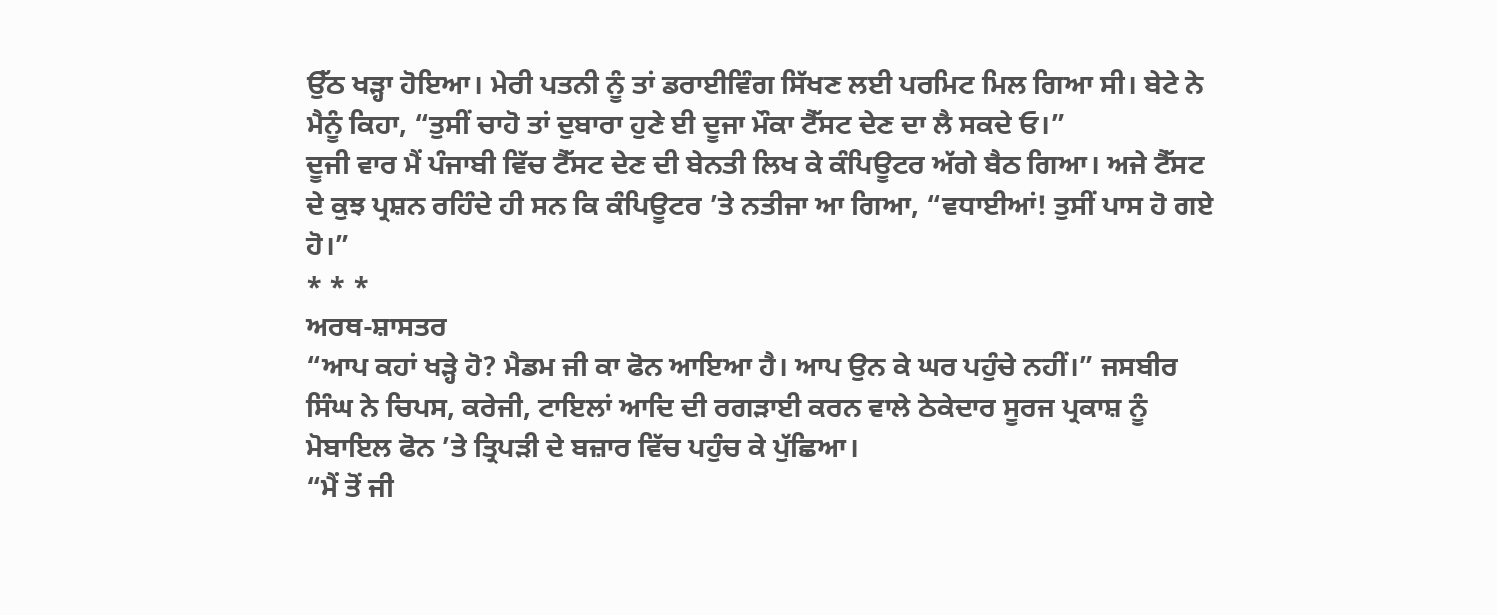ਉੱਠ ਖੜ੍ਹਾ ਹੋਇਆ। ਮੇਰੀ ਪਤਨੀ ਨੂੰ ਤਾਂ ਡਰਾਈਵਿੰਗ ਸਿੱਖਣ ਲਈ ਪਰਮਿਟ ਮਿਲ ਗਿਆ ਸੀ। ਬੇਟੇ ਨੇ ਮੈਨੂੰ ਕਿਹਾ, “ਤੁਸੀਂ ਚਾਹੋ ਤਾਂ ਦੁਬਾਰਾ ਹੁਣੇ ਈ ਦੂਜਾ ਮੌਕਾ ਟੈੱਸਟ ਦੇਣ ਦਾ ਲੈ ਸਕਦੇ ਓ।”
ਦੂਜੀ ਵਾਰ ਮੈਂ ਪੰਜਾਬੀ ਵਿੱਚ ਟੈੱਸਟ ਦੇਣ ਦੀ ਬੇਨਤੀ ਲਿਖ ਕੇ ਕੰਪਿਊਟਰ ਅੱਗੇ ਬੈਠ ਗਿਆ। ਅਜੇ ਟੈੱਸਟ ਦੇ ਕੁਝ ਪ੍ਰਸ਼ਨ ਰਹਿੰਦੇ ਹੀ ਸਨ ਕਿ ਕੰਪਿਊਟਰ ’ਤੇ ਨਤੀਜਾ ਆ ਗਿਆ, “ਵਧਾਈਆਂ! ਤੁਸੀਂ ਪਾਸ ਹੋ ਗਏ ਹੋ।”
* * *
ਅਰਥ-ਸ਼ਾਸਤਰ
“ਆਪ ਕਹਾਂ ਖੜ੍ਹੇ ਹੋ? ਮੈਡਮ ਜੀ ਕਾ ਫੋਨ ਆਇਆ ਹੈ। ਆਪ ਉਨ ਕੇ ਘਰ ਪਹੁੰਚੇ ਨਹੀਂ।” ਜਸਬੀਰ ਸਿੰਘ ਨੇ ਚਿਪਸ, ਕਰੇਜੀ, ਟਾਇਲਾਂ ਆਦਿ ਦੀ ਰਗੜਾਈ ਕਰਨ ਵਾਲੇ ਠੇਕੇਦਾਰ ਸੂਰਜ ਪ੍ਰਕਾਸ਼ ਨੂੰ ਮੋਬਾਇਲ ਫੋਨ ’ਤੇ ਤ੍ਰਿਪੜੀ ਦੇ ਬਜ਼ਾਰ ਵਿੱਚ ਪਹੁੰਚ ਕੇ ਪੁੱਛਿਆ।
“ਮੈਂ ਤੋਂ ਜੀ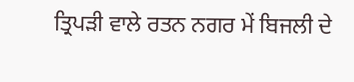ਤ੍ਰਿਪੜੀ ਵਾਲੇ ਰਤਨ ਨਗਰ ਮੇਂ ਬਿਜਲੀ ਦੇ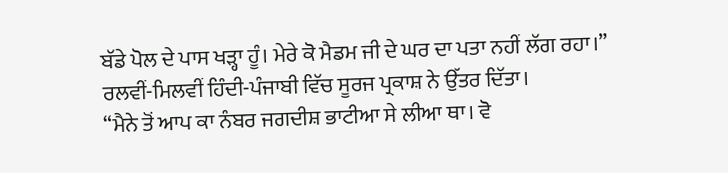ਬੱਡੇ ਪੋਲ ਦੇ ਪਾਸ ਖੜ੍ਹਾ ਹੂੰ। ਮੇਰੇ ਕੋ ਮੈਡਮ ਜੀ ਦੇ ਘਰ ਦਾ ਪਤਾ ਨਹੀਂ ਲੱਗ ਰਹਾ।” ਰਲਵੀਂ-ਮਿਲਵੀਂ ਹਿੰਦੀ-ਪੰਜਾਬੀ ਵਿੱਚ ਸੂਰਜ ਪ੍ਰਕਾਸ਼ ਨੇ ਉੱਤਰ ਦਿੱਤਾ।
“ਮੈਨੇ ਤੋਂ ਆਪ ਕਾ ਨੰਬਰ ਜਗਦੀਸ਼ ਭਾਟੀਆ ਸੇ ਲੀਆ ਥਾ। ਵੋ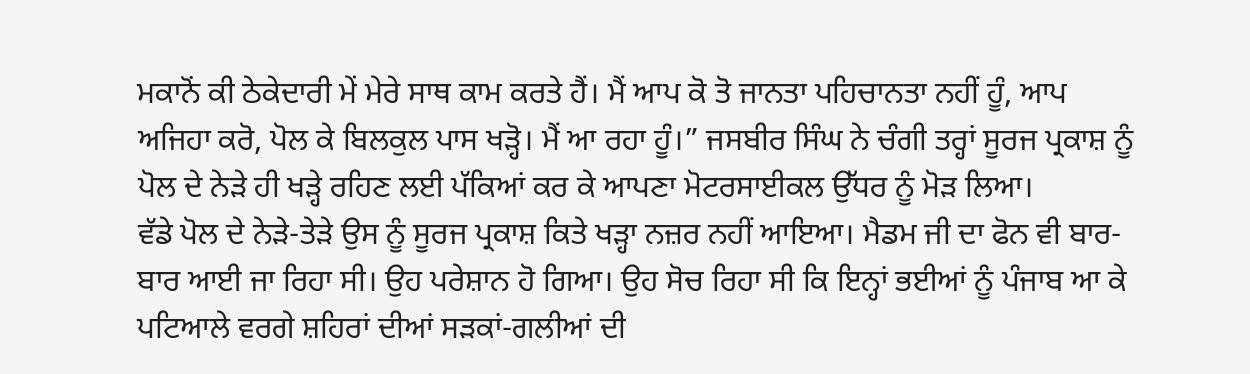ਮਕਾਨੋਂ ਕੀ ਠੇਕੇਦਾਰੀ ਮੇਂ ਮੇਰੇ ਸਾਥ ਕਾਮ ਕਰਤੇ ਹੈਂ। ਮੈਂ ਆਪ ਕੋ ਤੋ ਜਾਨਤਾ ਪਹਿਚਾਨਤਾ ਨਹੀਂ ਹੂੰ, ਆਪ ਅਜਿਹਾ ਕਰੋ, ਪੋਲ ਕੇ ਬਿਲਕੁਲ ਪਾਸ ਖੜ੍ਹੋ। ਮੈਂ ਆ ਰਹਾ ਹੂੰ।” ਜਸਬੀਰ ਸਿੰਘ ਨੇ ਚੰਗੀ ਤਰ੍ਹਾਂ ਸੂਰਜ ਪ੍ਰਕਾਸ਼ ਨੂੰ ਪੋਲ ਦੇ ਨੇੜੇ ਹੀ ਖੜ੍ਹੇ ਰਹਿਣ ਲਈ ਪੱਕਿਆਂ ਕਰ ਕੇ ਆਪਣਾ ਮੋਟਰਸਾਈਕਲ ਉੱਧਰ ਨੂੰ ਮੋੜ ਲਿਆ।
ਵੱਡੇ ਪੋਲ ਦੇ ਨੇੜੇ-ਤੇੜੇ ਉਸ ਨੂੰ ਸੂਰਜ ਪ੍ਰਕਾਸ਼ ਕਿਤੇ ਖੜ੍ਹਾ ਨਜ਼ਰ ਨਹੀਂ ਆਇਆ। ਮੈਡਮ ਜੀ ਦਾ ਫੋਨ ਵੀ ਬਾਰ-ਬਾਰ ਆਈ ਜਾ ਰਿਹਾ ਸੀ। ਉਹ ਪਰੇਸ਼ਾਨ ਹੋ ਗਿਆ। ਉਹ ਸੋਚ ਰਿਹਾ ਸੀ ਕਿ ਇਨ੍ਹਾਂ ਭਈਆਂ ਨੂੰ ਪੰਜਾਬ ਆ ਕੇ ਪਟਿਆਲੇ ਵਰਗੇ ਸ਼ਹਿਰਾਂ ਦੀਆਂ ਸੜਕਾਂ-ਗਲੀਆਂ ਦੀ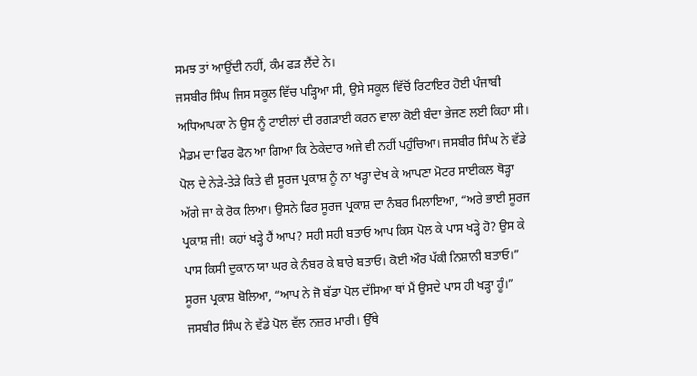ਸਮਝ ਤਾਂ ਆਉਂਦੀ ਨਹੀਂ, ਕੰਮ ਫੜ ਲੈਂਦੇ ਨੇ।
ਜਸਬੀਰ ਸਿੰਘ ਜਿਸ ਸਕੂਲ ਵਿੱਚ ਪੜ੍ਹਿਆ ਸੀ, ਉਸੇ ਸਕੂਲ ਵਿੱਚੋਂ ਰਿਟਾਇਰ ਹੋਈ ਪੰਜਾਬੀ ਅਧਿਆਪਕਾ ਨੇ ਉਸ ਨੂੰ ਟਾਈਲਾਂ ਦੀ ਰਗੜਾਈ ਕਰਨ ਵਾਲਾ ਕੋਈ ਬੰਦਾ ਭੇਜਣ ਲਈ ਕਿਹਾ ਸੀ।
ਮੈਡਮ ਦਾ ਫਿਰ ਫੋਨ ਆ ਗਿਆ ਕਿ ਠੇਕੇਦਾਰ ਅਜੇ ਵੀ ਨਹੀਂ ਪਹੁੰਚਿਆ। ਜਸਬੀਰ ਸਿੰਘ ਨੇ ਵੱਡੇ ਪੋਲ ਦੇ ਨੇੜੇ-ਤੇੜੇ ਕਿਤੇ ਵੀ ਸੂਰਜ ਪ੍ਰਕਾਸ਼ ਨੂੰ ਨਾ ਖੜ੍ਹਾ ਦੇਖ ਕੇ ਆਪਣਾ ਮੋਟਰ ਸਾਈਕਲ ਥੋੜ੍ਹਾ ਅੱਗੇ ਜਾ ਕੇ ਰੋਕ ਲਿਆ। ਉਸਨੇ ਫਿਰ ਸੂਰਜ ਪ੍ਰਕਾਸ਼ ਦਾ ਨੰਬਰ ਮਿਲਾਇਆ, “ਅਰੇ ਭਾਈ ਸੂਰਜ ਪ੍ਰਕਾਸ਼ ਜੀ! ਕਹਾਂ ਖੜ੍ਹੇ ਹੈਂ ਆਪ? ਸਹੀ ਸਹੀ ਬਤਾਓ ਆਪ ਕਿਸ ਪੋਲ ਕੇ ਪਾਸ ਖੜ੍ਹੇ ਹੋ? ਉਸ ਕੇ ਪਾਸ ਕਿਸੀ ਦੁਕਾਨ ਯਾ ਘਰ ਕੇ ਨੰਬਰ ਕੇ ਬਾਰੇ ਬਤਾਓ। ਕੋਈ ਔਰ ਪੱਕੀ ਨਿਸ਼ਾਨੀ ਬਤਾਓ।”
ਸੂਰਜ ਪ੍ਰਕਾਸ਼ ਬੋਲਿਆ, “ਆਪ ਨੇ ਜੋ ਬੱਡਾ ਪੋਲ ਦੱਸਿਆ ਥਾਂ ਮੈਂ ਉਸਦੇ ਪਾਸ ਹੀ ਖੜ੍ਹਾ ਹੂੰ।” ਜਸਬੀਰ ਸਿੰਘ ਨੇ ਵੱਡੇ ਪੋਲ ਵੱਲ ਨਜ਼ਰ ਮਾਰੀ। ਉੱਥੇ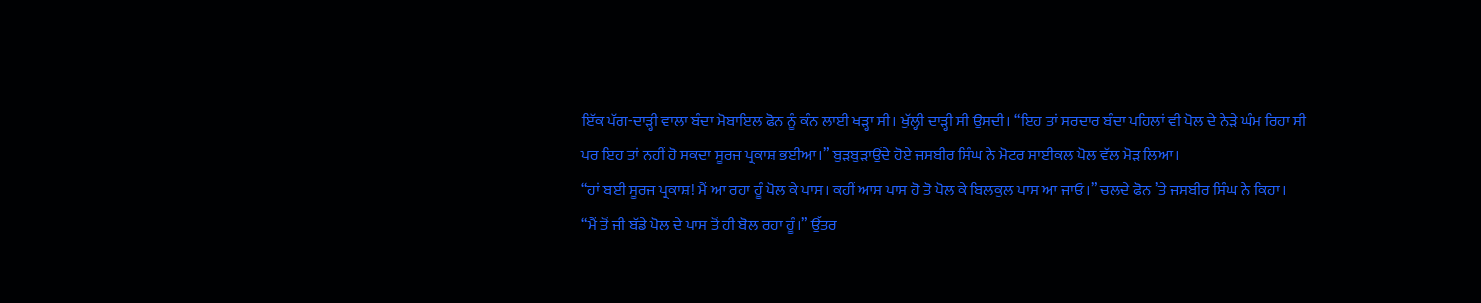ਇੱਕ ਪੱਗ-ਦਾੜ੍ਹੀ ਵਾਲਾ ਬੰਦਾ ਮੋਬਾਇਲ ਫੋਨ ਨੂੰ ਕੰਨ ਲਾਈ ਖੜ੍ਹਾ ਸੀ। ਖੁੱਲ੍ਹੀ ਦਾੜ੍ਹੀ ਸੀ ਉਸਦੀ। “ਇਹ ਤਾਂ ਸਰਦਾਰ ਬੰਦਾ ਪਹਿਲਾਂ ਵੀ ਪੋਲ ਦੇ ਨੇੜੇ ਘੰਮ ਰਿਹਾ ਸੀ ਪਰ ਇਹ ਤਾਂ ਨਹੀਂ ਹੋ ਸਕਦਾ ਸੂਰਜ ਪ੍ਰਕਾਸ਼ ਭਈਆ।” ਬੁੜਬੁੜਾਉਂਦੇ ਹੋਏ ਜਸਬੀਰ ਸਿੰਘ ਨੇ ਮੋਟਰ ਸਾਈਕਲ ਪੋਲ ਵੱਲ ਮੋੜ ਲਿਆ।
“ਹਾਂ ਬਈ ਸੂਰਜ ਪ੍ਰਕਾਸ਼! ਮੈਂ ਆ ਰਹਾ ਹੂੰ ਪੋਲ ਕੇ ਪਾਸ। ਕਹੀਂ ਆਸ ਪਾਸ ਹੋ ਤੋ ਪੋਲ ਕੇ ਬਿਲਕੁਲ ਪਾਸ ਆ ਜਾਓ।” ਚਲਦੇ ਫੋਨ ’ਤੇ ਜਸਬੀਰ ਸਿੰਘ ਨੇ ਕਿਹਾ।
“ਮੈਂ ਤੋਂ ਜੀ ਬੱਡੇ ਪੋਲ ਦੇ ਪਾਸ ਤੋਂ ਹੀ ਬੋਲ ਰਹਾ ਹੂੰ।” ਉੱਤਰ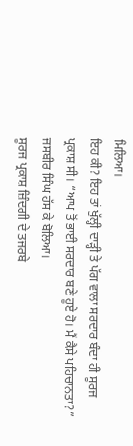ਮਿਲਿਆ।
ਇਹ ਕੀ? ਇਹ ਤਾਂ ਖੁੱਲ੍ਹੀ ਦਾੜ੍ਹੀ ਤੇ ਪੱਗ ਵਾਲਾ ਸਰਦਾਰ ਬੰਦਾ ਹੀ ਸੂਰਜ ਪ੍ਰਕਾਸ਼ ਸੀ। “ਆਪ ਤੋਂ ਭਾਈ ਸਰਦਾਰ ਬਣੇ ਹੂਏ ਹੋ। ਮੈਂ ਕੈਸੇ ਪਹਿਚਾਨਤਾ?” ਜਸਬੀਰ ਸਿੰਘ ਹੱਸ ਕੇ ਬੋਲਿਆ।
ਸੂਰਜ ਪ੍ਰਕਾਸ਼ ਜ਼ਿੰਦਗੀ ਦੇ ਤਜਰਬੇ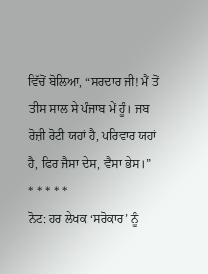ਵਿੱਚੋਂ ਬੋਲਿਆ, “ਸਰਦਾਰ ਜੀ! ਮੈਂ ਤੋਂ ਤੀਸ ਸਾਲ ਸੇ ਪੰਜਾਬ ਮੇਂ ਹੂੰ। ਜਬ ਰੋਜ਼ੀ ਰੋਟੀ ਯਹਾਂ ਹੈ, ਪਰਿਵਾਰ ਯਹਾਂ ਹੈ, ਫਿਰ ਜੈਸਾ ਦੇਸ, ਵੈਸਾ ਭੇਸ।”
* * * * *
ਨੋਟ: ਹਰ ਲੇਖਕ ‘ਸਰੋਕਾਰ’ ਨੂੰ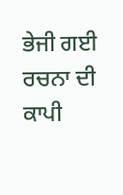ਭੇਜੀ ਗਈ ਰਚਨਾ ਦੀ ਕਾਪੀ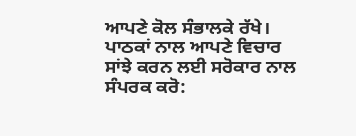ਆਪਣੇ ਕੋਲ ਸੰਭਾਲਕੇ ਰੱਖੇ।
ਪਾਠਕਾਂ ਨਾਲ ਆਪਣੇ ਵਿਚਾਰ ਸਾਂਝੇ ਕਰਨ ਲਈ ਸਰੋਕਾਰ ਨਾਲ ਸੰਪਰਕ ਕਰੋ: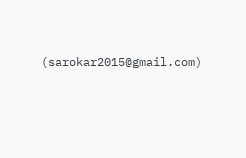(sarokar2015@gmail.com)